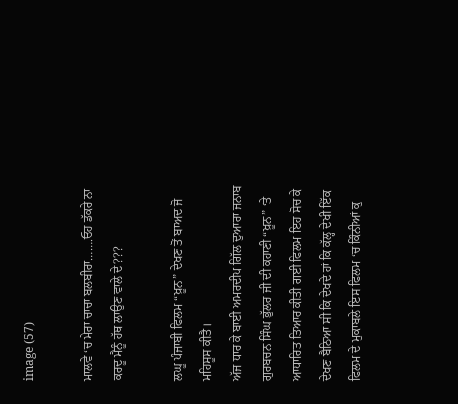image (57)

ਮਾਲਵੇ ‘ਚ ਮੇਰਾ ਚਾਚਾ ਬਲਬੀਰਾ…….ਓਹ ਡੱਕਰੇ ਨਾ ਕਰਦੂ ਮੈਨੂੰ ਹੱਥ ਲਾਉਣ ਵਾਲੇ ਦੇ???

ਲਘੂ ਪੰਜਾਬੀ ਫਿਲਮ “ਖ਼ੂਨ” ਦੇਖਣ ਤੋਂ ਬਾਅਦ ਜੋ ਮਹਿਸੂਸ ਕੀਤੈ।
ਅੱਜ ਧਾਰ ਕੇ ਬਾਈ ਅਮਰਦੀਪ ਗਿੱਲ ਦੁਆਰਾ ਜਨਾਬ ਗੁਰਬਚਨ ਸਿੰਘ ਭੁੱਲਰ ਜੀ ਦੀ ਕਹਾਣੀ “ਖ਼ੂਨ” ‘ਤੇ ਆਧਾਰਿਤ ਤਿਆਰ ਕੀਤੀ ਗਈ ਫਿਲਮ ਇਹ ਸੋਚ ਕੇ ਦੇਖਣ ਬੈਠਿਆ ਸੀ ਕਿ ਦੇਖਦੇ ਹਾਂ ਕਿ ਕੱਲ੍ਹ ਦੇਖੀ ਇੱਕ ਫਿਲਮ ਦੇ ਮੁਕਾਬਲੇ ਇਸ ਫਿਲਮ ‘ਚ ਕਿੰਨੀਆਂ ਕੁ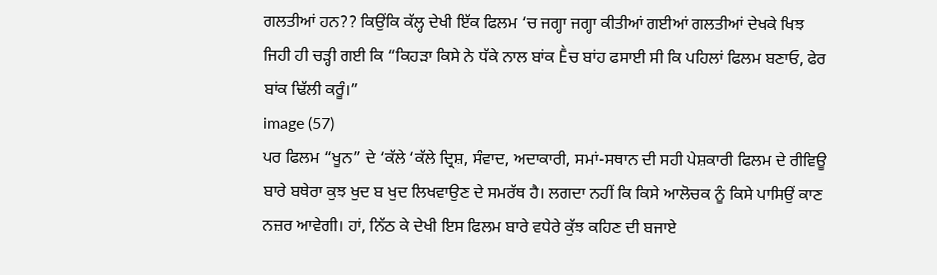ਗਲਤੀਆਂ ਹਨ?? ਕਿਉਂਕਿ ਕੱਲ੍ਹ ਦੇਖੀ ਇੱਕ ਫਿਲਮ ‘ਚ ਜਗ੍ਹਾ ਜਗ੍ਹਾ ਕੀਤੀਆਂ ਗਈਆਂ ਗਲਤੀਆਂ ਦੇਖਕੇ ਖਿਝ ਜਿਹੀ ਹੀ ਚੜ੍ਹੀ ਗਈ ਕਿ “ਕਿਹੜਾ ਕਿਸੇ ਨੇ ਧੱਕੇ ਨਾਲ ਬਾਂਕ Ḕਚ ਬਾਂਹ ਫਸਾਈ ਸੀ ਕਿ ਪਹਿਲਾਂ ਫਿਲਮ ਬਣਾਓ, ਫੇਰ ਬਾਂਕ ਢਿੱਲੀ ਕਰੂੰ।”
image (57)
ਪਰ ਫਿਲਮ “ਖੂਨ” ਦੇ ‘ਕੱਲੇ ‘ਕੱਲੇ ਦ੍ਰਿਸ਼, ਸੰਵਾਦ, ਅਦਾਕਾਰੀ, ਸਮਾਂ-ਸਥਾਨ ਦੀ ਸਹੀ ਪੇਸ਼ਕਾਰੀ ਫਿਲਮ ਦੇ ਰੀਵਿਊ ਬਾਰੇ ਬਥੇਰਾ ਕੁਝ ਖੁਦ ਬ ਖੁਦ ਲਿਖਵਾਉਣ ਦੇ ਸਮਰੱਥ ਹੈ। ਲਗਦਾ ਨਹੀਂ ਕਿ ਕਿਸੇ ਆਲੋਚਕ ਨੂੰ ਕਿਸੇ ਪਾਸਿਉਂ ਕਾਣ ਨਜ਼ਰ ਆਵੇਗੀ। ਹਾਂ, ਨਿੱਠ ਕੇ ਦੇਖੀ ਇਸ ਫਿਲਮ ਬਾਰੇ ਵਧੇਰੇ ਕੁੱਝ ਕਹਿਣ ਦੀ ਬਜਾਏ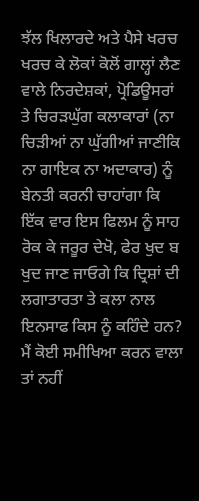ਝੱਲ ਖਿਲਾਰਦੇ ਅਤੇ ਪੈਸੇ ਖਰਚ ਖਰਚ ਕੇ ਲੋਕਾਂ ਕੋਲੋਂ ਗਾਲ੍ਹਾਂ ਲੈਣ ਵਾਲੇ ਨਿਰਦੇਸ਼ਕਾਂ, ਪ੍ਰੋਡਿਊਸਰਾਂ ਤੇ ਚਿਰੜਘੁੱਗ ਕਲਾਕਾਰਾਂ (ਨਾ ਚਿੜੀਆਂ ਨਾ ਘੁੱਗੀਆਂ ਜਾਣੀਕਿ ਨਾ ਗਾਇਕ ਨਾ ਅਦਾਕਾਰ) ਨੂੰ ਬੇਨਤੀ ਕਰਨੀ ਚਾਹਾਂਗਾ ਕਿ ਇੱਕ ਵਾਰ ਇਸ ਫਿਲਮ ਨੂੰ ਸਾਹ ਰੋਕ ਕੇ ਜਰੂਰ ਦੇਖੋ, ਫੇਰ ਖੁਦ ਬ ਖੁਦ ਜਾਣ ਜਾਓਗੇ ਕਿ ਦ੍ਰਿਸ਼ਾਂ ਦੀ ਲਗਾਤਾਰਤਾ ਤੇ ਕਲਾ ਨਾਲ ਇਨਸਾਫ ਕਿਸ ਨੂੰ ਕਹਿੰਦੇ ਹਨ?
ਮੈਂ ਕੋਈ ਸਮੀਖਿਆ ਕਰਨ ਵਾਲਾ ਤਾਂ ਨਹੀਂ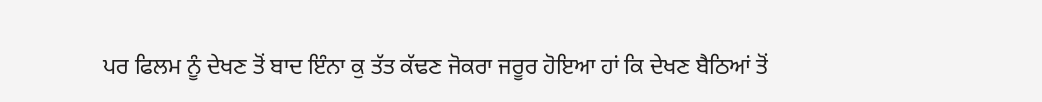ਪਰ ਫਿਲਮ ਨੂੰ ਦੇਖਣ ਤੋਂ ਬਾਦ ਇੰਨਾ ਕੁ ਤੱਤ ਕੱਢਣ ਜੋਕਰਾ ਜਰੂਰ ਹੋਇਆ ਹਾਂ ਕਿ ਦੇਖਣ ਬੈਠਿਆਂ ਤੋਂ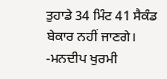ਤੁਹਾਡੇ 34 ਮਿੰਟ 41 ਸੈਕੰਡ ਬੇਕਾਰ ਨਹੀਂ ਜਾਣਗੇ।
-ਮਨਦੀਪ ਖੁਰਮੀ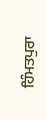ਹਿੰਮਤਪੁਰਾ